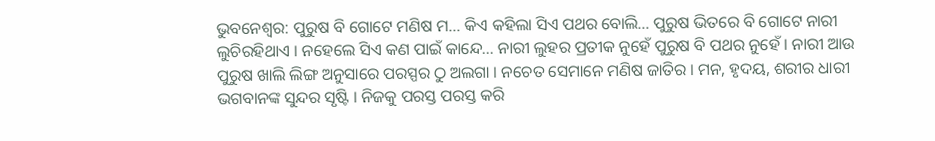ଭୁବନେଶ୍ବର: ପୁରୁଷ ବି ଗୋଟେ ମଣିଷ ମ… କିଏ କହିଲା ସିଏ ପଥର ବୋଲି… ପୁରୁଷ ଭିତରେ ବି ଗୋଟେ ନାରୀ ଲୁଚିରହିଥାଏ । ନହେଲେ ସିଏ କଣ ପାଇଁ କାନ୍ଦେ… ନାରୀ ଲୁହର ପ୍ରତୀକ ନୁହେଁ ପୁରୁଷ ବି ପଥର ନୁହେଁ । ନାରୀ ଆଉ ପୁରୁଷ ଖାଲି ଲିଙ୍ଗ ଅନୁସାରେ ପରସ୍ପର ଠୁ ଅଲଗା । ନଚେତ ସେମାନେ ମଣିଷ ଜାତିର । ମନ, ହୃଦୟ, ଶରୀର ଧାରୀ ଭଗବାନଙ୍କ ସୁନ୍ଦର ସୃଷ୍ଟି । ନିଜକୁ ପରସ୍ତ ପରସ୍ତ କରି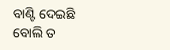ବାଣ୍ଟି ଦେଇଛି ବୋଲି ତ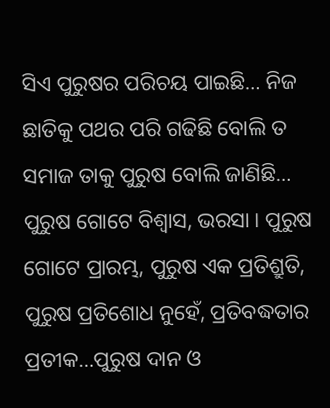ସିଏ ପୁରୁଷର ପରିଚୟ ପାଇଛି… ନିଜ ଛାତିକୁ ପଥର ପରି ଗଢିଛି ବୋଲି ତ ସମାଜ ତାକୁ ପୁରୁଷ ବୋଲି ଜାଣିଛି… ପୁରୁଷ ଗୋଟେ ବିଶ୍ବାସ, ଭରସା । ପୁରୁଷ ଗୋଟେ ପ୍ରାରମ୍ଭ, ପୁରୁଷ ଏକ ପ୍ରତିଶ୍ରୁତି, ପୁରୁଷ ପ୍ରତିଶୋଧ ନୁହେଁ, ପ୍ରତିବଦ୍ଧତାର ପ୍ରତୀକ…ପୁରୁଷ ଦାନ ଓ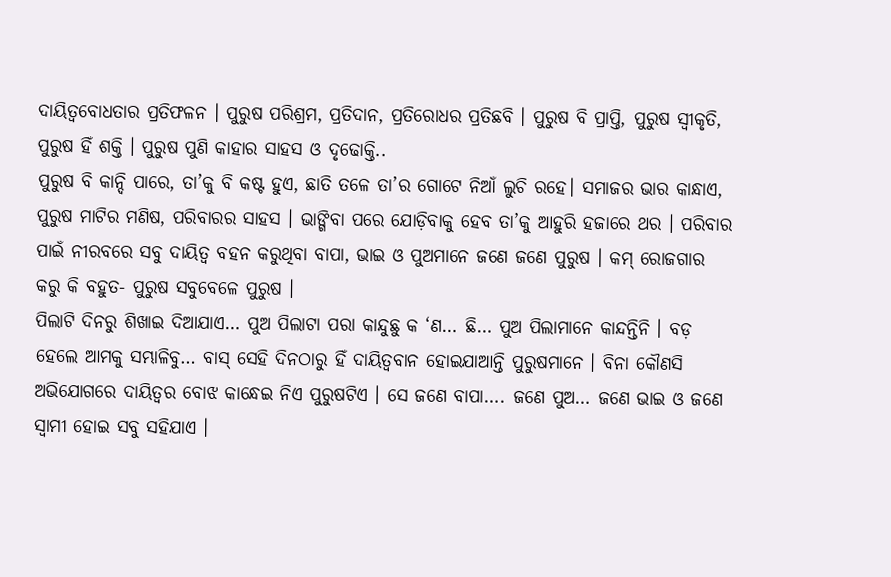ଦାୟିତ୍ୱବୋଧତାର ପ୍ରତିଫଳନ । ପୁରୁଷ ପରିଶ୍ରମ, ପ୍ରତିଦାନ, ପ୍ରତିରୋଧର ପ୍ରତିଛବି । ପୁରୁଷ ବି ପ୍ରାପ୍ତି, ପୁରୁଷ ସ୍ବୀକୃତି, ପୁରୁଷ ହିଁ ଶକ୍ତି । ପୁରୁଷ ପୁଣି କାହାର ସାହସ ଓ ଦୃଢୋକ୍ତି..
ପୁରୁଷ ବି କାନ୍ଦି ପାରେ, ତା’କୁ ବି କଷ୍ଟ ହୁଏ, ଛାତି ତଳେ ତା’ର ଗୋଟେ ନିଆଁ ଲୁଚି ରହେ। ସମାଜର ଭାର କାନ୍ଧାଏ, ପୁରୁଷ ମାଟିର ମଣିଷ, ପରିବାରର ସାହସ । ଭାଙ୍ଗିବା ପରେ ଯୋଡ଼ିବାକୁ ହେବ ତା’କୁ ଆହୁରି ହଜାରେ ଥର । ପରିବାର ପାଇଁ ନୀରବରେ ସବୁ ଦାୟିତ୍ୱ ବହନ କରୁଥିବା ବାପା, ଭାଇ ଓ ପୁଅମାନେ ଜଣେ ଜଣେ ପୁରୁଷ । କମ୍ ରୋଜଗାର କରୁ କି ବହୁତ- ପୁରୁଷ ସବୁବେଳେ ପୁରୁଷ ।
ପିଲାଟି ଦିନରୁ ଶିଖାଇ ଦିଆଯାଏ… ପୁଅ ପିଲାଟା ପରା କାନ୍ଦୁଛୁ କ ‘ଣ… ଛି… ପୁଅ ପିଲାମାନେ କାନ୍ଦନ୍ତିନି । ବଡ଼ ହେଲେ ଆମକୁ ସମ୍ଭାଳିବୁ… ବାସ୍ ସେହି ଦିନଠାରୁ ହିଁ ଦାୟିତ୍ୱବାନ ହୋଇଯାଆନ୍ତି ପୁରୁଷମାନେ । ବିନା କୌଣସି ଅଭିଯୋଗରେ ଦାୟିତ୍ୱର ବୋଝ କାନ୍ଧେଇ ନିଏ ପୁରୁଷଟିଏ । ସେ ଜଣେ ବାପା…. ଜଣେ ପୁଅ… ଜଣେ ଭାଇ ଓ ଜଣେ ସ୍ୱାମୀ ହୋଇ ସବୁ ସହିଯାଏ ।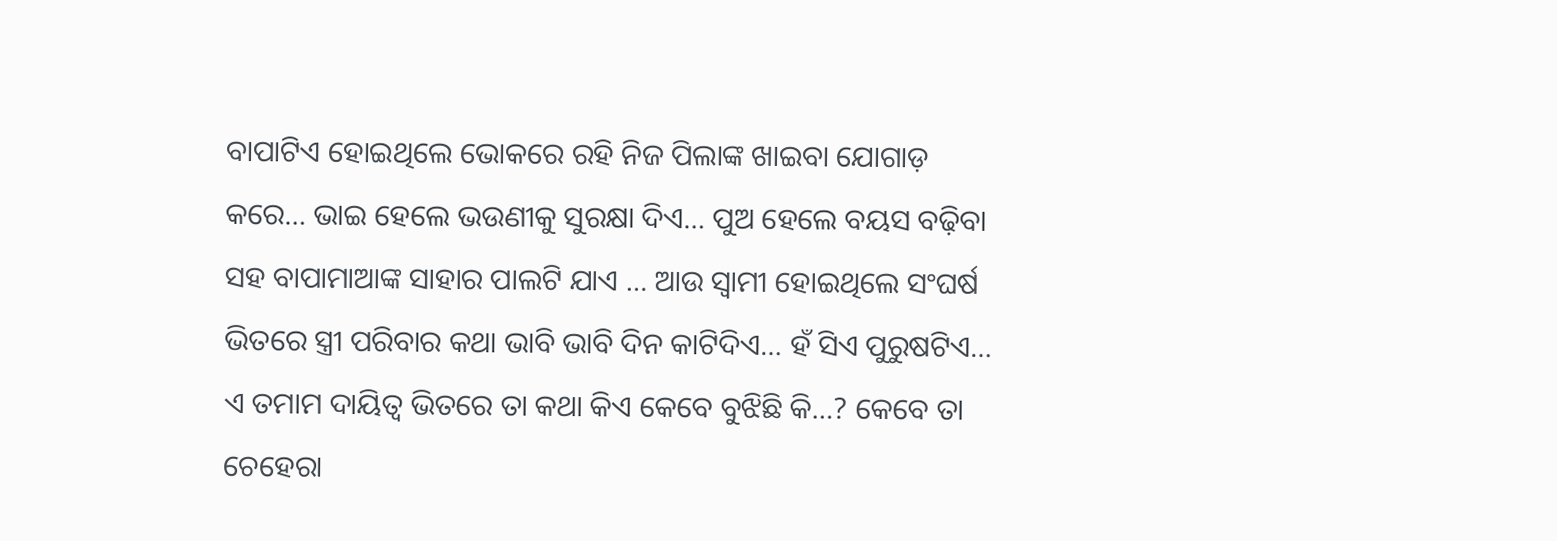ବାପାଟିଏ ହୋଇଥିଲେ ଭୋକରେ ରହି ନିଜ ପିଲାଙ୍କ ଖାଇବା ଯୋଗାଡ଼ କରେ… ଭାଇ ହେଲେ ଭଉଣୀକୁ ସୁରକ୍ଷା ଦିଏ… ପୁଅ ହେଲେ ବୟସ ବଢ଼ିବା ସହ ବାପାମାଆଙ୍କ ସାହାର ପାଲଟି ଯାଏ … ଆଉ ସ୍ୱାମୀ ହୋଇଥିଲେ ସଂଘର୍ଷ ଭିତରେ ସ୍ତ୍ରୀ ପରିବାର କଥା ଭାବି ଭାବି ଦିନ କାଟିଦିଏ… ହଁ ସିଏ ପୁରୁଷଟିଏ…
ଏ ତମାମ ଦାୟିତ୍ୱ ଭିତରେ ତା କଥା କିଏ କେବେ ବୁଝିଛି କି…? କେବେ ତା ଚେହେରା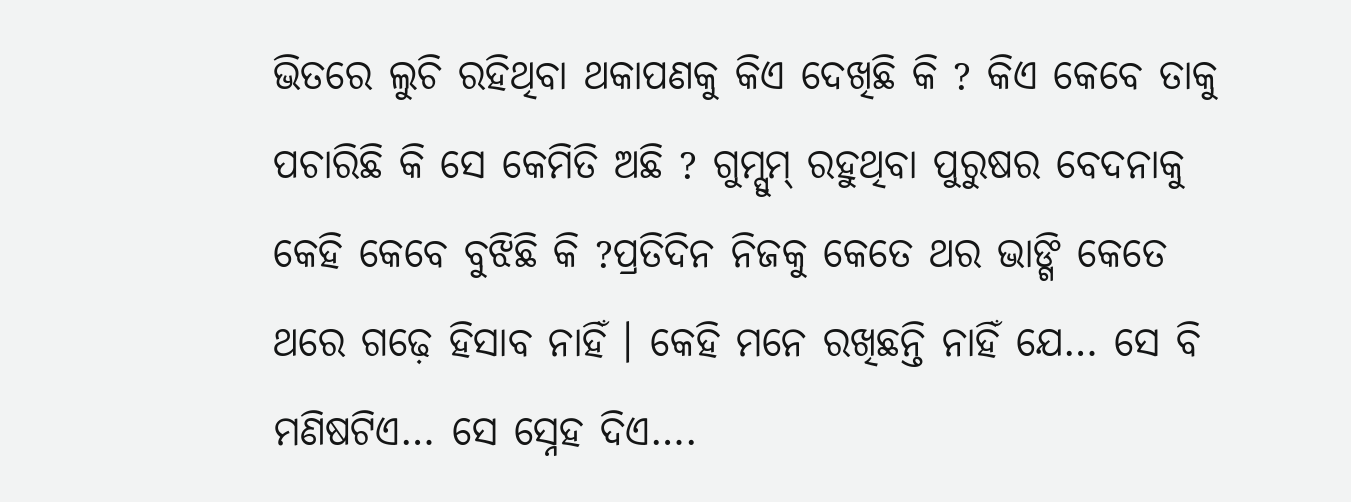ଭିତରେ ଲୁଚି ରହିଥିବା ଥକାପଣକୁ କିଏ ଦେଖିଛି କି ? କିଏ କେବେ ତାକୁ ପଚାରିଛି କି ସେ କେମିତି ଅଛି ? ଗୁମ୍ସୁମ୍ ରହୁଥିବା ପୁରୁଷର ବେଦନାକୁ କେହି କେବେ ବୁଝିଛି କି ?ପ୍ରତିଦିନ ନିଜକୁ କେତେ ଥର ଭାଙ୍ଗି କେତେ ଥରେ ଗଢ଼େ ହିସାବ ନାହିଁ । କେହି ମନେ ରଖିଛନ୍ତି ନାହିଁ ଯେ… ସେ ବି ମଣିଷଟିଏ… ସେ ସ୍ନେହ ଦିଏ….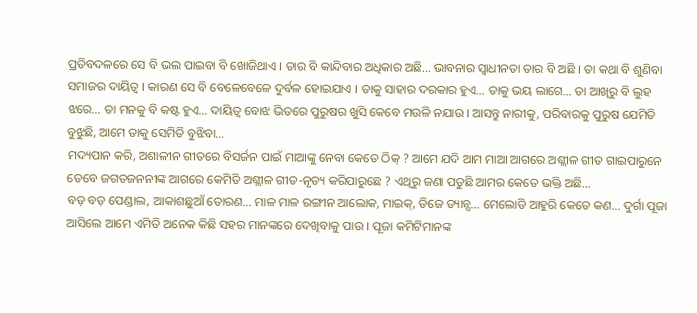ପ୍ରତିବଦଳରେ ସେ ବି ଭଲ ପାଇବା ବି ଖୋଜିଥାଏ । ତାର ବି କାନ୍ଦିବାର ଅଧିକାର ଅଛି… ଭାବନାର ସ୍ୱାଧୀନତା ତାର ବି ଅଛି । ତା କଥା ବି ଶୁଣିବା ସମାଜର ଦାୟିତ୍ୱ । କାରଣ ସେ ବି ବେଳେବେଳେ ଦୁର୍ବଳ ହୋଇଯାଏ । ତାକୁ ସାହାର ଦରକାର ହୁଏ… ତାକୁ ଭୟ ଲାଗେ… ତା ଆଖିରୁ ବି ଲୁହ ଝରେ… ତା ମନକୁ ବି କଷ୍ଟ ହୁଏ… ଦାୟିତ୍ୱ ବୋଝ ଭିତରେ ପୁରୁଷର ଖୁସି କେବେ ମଉଳି ନଯାଉ । ଆସନ୍ତୁ ନାରୀକୁ, ପରିବାରକୁ ପୁରୁଷ ଯେମିତି ବୁଝୁଛି, ଆମେ ତାକୁ ସେମିତି ବୁଝିବା…
ମଦ୍ୟପାନ କରି, ଅଶାଳୀନ ଗୀତରେ ବିସର୍ଜନ ପାଇଁ ମାଆଙ୍କୁ ନେବା କେତେ ଠିକ୍ ? ଆମେ ଯଦି ଆମ ମାଆ ଆଗରେ ଅଶ୍ଲୀଳ ଗୀତ ଗାଇପାରୁନେ ତେବେ ଜଗତଜନନୀଙ୍କ ଆଗରେ କେମିତି ଅଶ୍ଲୀଳ ଗୀତ-ନୃତ୍ୟ କରିପାରୁଛେ ? ଏଥିରୁ ଜଣା ପଡୁଛି ଆମର କେତେ ଭକ୍ତି ଅଛି…
ବଡ଼ ବଡ଼ ପେଣ୍ଡାଲ, ଆକାଶଛୁଆଁ ତୋରଣ… ମାଳ ମାଳ ରଙ୍ଗୀନ ଆଲୋକ, ମାଇକ୍, ଡିଜେ ଡ୍ୟାନ୍ସ… ମେଲୋଡି ଆହୁରି କେତେ କଣ… ଦୁର୍ଗା ପୂଜା ଆସିଲେ ଆମେ ଏମିତି ଅନେକ କିଛି ସହର ମାନଙ୍କରେ ଦେଖିବାକୁ ପାଉ । ପୂଜା କମିଟିମାନଙ୍କ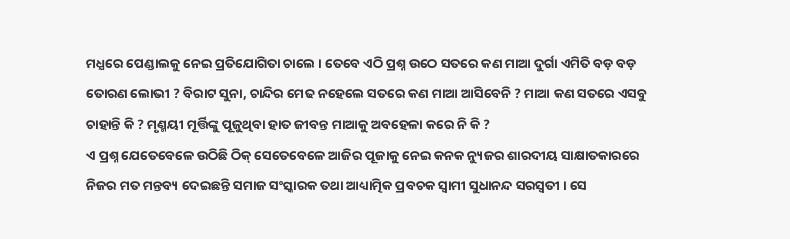ମଧ୍ଯରେ ପେଣ୍ଡାଲକୁ ନେଇ ପ୍ରତିଯୋଗିତା ଚାଲେ । ତେବେ ଏଠି ପ୍ରଶ୍ନ ଉଠେ ସତରେ କଣ ମାଆ ଦୁର୍ଗା ଏମିତି ବଡ଼ ବଡ଼ ତୋରଣ ଲୋଭୀ ? ବିରାଟ ସୁନା, ଚାନ୍ଦିର ମେଢ ନହେଲେ ସତରେ କଣ ମାଆ ଆସିବେନି ? ମାଆ କଣ ସତରେ ଏସବୁ ଚାହାନ୍ତି କି ? ମୃଣ୍ମୟୀ ମୂର୍ତ୍ତିଙ୍କୁ ପୂଜୁଥିବା ହାତ ଜୀବନ୍ତ ମାଆକୁ ଅବହେଳା କରେ ନି କି ?
ଏ ପ୍ରଶ୍ନ ଯେତେବେଳେ ଉଠିଛି ଠିକ୍ ସେତେବେଳେ ଆଜିର ପୂଜାକୁ ନେଇ କନକ ନ୍ୟୁଜର ଶାରଦୀୟ ସାକ୍ଷାତକାରରେ ନିଜର ମତ ମନ୍ତବ୍ୟ ଦେଇଛନ୍ତି ସମାଜ ସଂସ୍କାରକ ତଥା ଆଧ୍ୟାତ୍ମିକ ପ୍ରବଚକ ସ୍ବାମୀ ସୁଧାନନ୍ଦ ସରସ୍ବତୀ । ସେ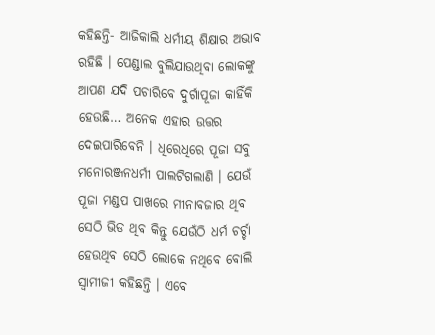କହିଛନ୍ତି- ଆଜିକାଲି ଧର୍ମୀୟ ଶିକ୍ଷାର ଅଭାବ ରହିଛି । ପେଣ୍ଡାଲ ବୁଲିଯାଉଥିବା ଲୋକଙ୍କୁ ଆପଣ ଯଦି ପଚାରିବେ ଦୁର୍ଗାପୂଜା କାହିଁକି ହେଉଛି… ଅନେକ ଏହାର ଉତ୍ତର ଦେଇପାରିବେନି । ଧିରେଧିରେ ପୂଜା ସବୁ ମନୋରଞ୍ଜନଧର୍ମୀ ପାଲଟିଗଲାଣି । ଯେଉଁ ପୂଜା ମଣ୍ଡପ ପାଖରେ ମୀନାବଜାର ଥିବ ସେଠି ଭିଡ ଥିବ କିନ୍ତୁ ଯେଉଁଠି ଧର୍ମ ଚର୍ଚ୍ଚା ହେଉଥିବ ସେଠି ଲୋକେ ନଥିବେ ବୋଲି ସ୍ବାମୀଜୀ କହିଛନ୍ତି । ଏବେ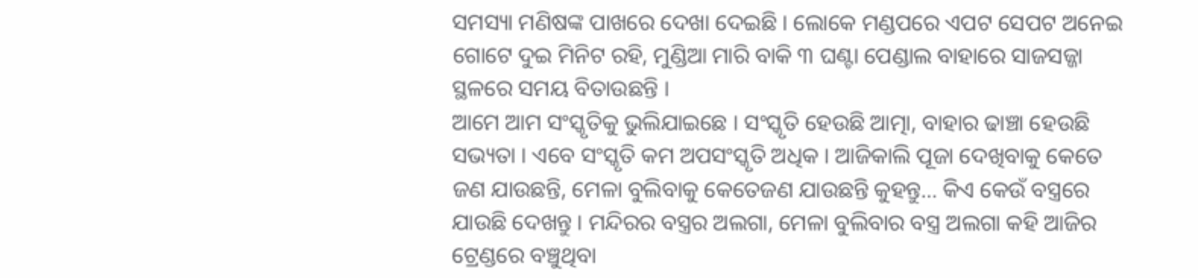ସମସ୍ୟା ମଣିଷଙ୍କ ପାଖରେ ଦେଖା ଦେଇଛି । ଲୋକେ ମଣ୍ଡପରେ ଏପଟ ସେପଟ ଅନେଇ ଗୋଟେ ଦୁଇ ମିନିଟ ରହି, ମୁଣ୍ଡିଆ ମାରି ବାକି ୩ ଘଣ୍ଟା ପେଣ୍ଡାଲ ବାହାରେ ସାଜସଜ୍ଜା ସ୍ଥଳରେ ସମୟ ବିତାଉଛନ୍ତି ।
ଆମେ ଆମ ସଂସ୍କୃତିକୁ ଭୁଲିଯାଇଛେ । ସଂସ୍କୃତି ହେଉଛି ଆତ୍ମା, ବାହାର ଢାଞ୍ଚା ହେଉଛି ସଭ୍ୟତା । ଏବେ ସଂସ୍କୃତି କମ ଅପସଂସ୍କୃତି ଅଧିକ । ଆଜିକାଲି ପୂଜା ଦେଖିବାକୁ କେତେ ଜଣ ଯାଉଛନ୍ତି, ମେଳା ବୁଲିବାକୁ କେତେଜଣ ଯାଉଛନ୍ତି କୁହନ୍ତୁ… କିଏ କେଉଁ ବସ୍ତ୍ରରେ ଯାଉଛି ଦେଖନ୍ତୁ । ମନ୍ଦିରର ବସ୍ତ୍ରର ଅଲଗା, ମେଳା ବୁଲିବାର ବସ୍ତ୍ର ଅଲଗା କହି ଆଜିର ଟ୍ରେଣ୍ଡରେ ବଞ୍ଚୁଥିବା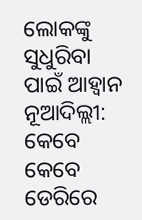ଲୋକଙ୍କୁ ସୁଧୁରିବା ପାଇଁ ଆହ୍ଵାନ
ନୂଆଦିଲ୍ଲୀ: କେବେ କେବେ ଡେରିରେ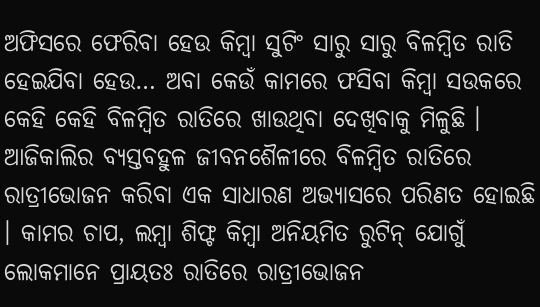ଅଫିସରେ ଫେରିବା ହେଉ କିମ୍ବା ସୁଟିଂ ସାରୁ ସାରୁ ବିଳମ୍ବିତ ରାତି ହେଇଯିବା ହେଉ… ଅବା କେଉଁ କାମରେ ଫସିବା କିମ୍ବା ସଉକରେ କେହି କେହି ବିଳମ୍ବିତ ରାତିରେ ଖାଉଥିବା ଦେଖିବାକୁ ମିଳୁଛି । ଆଜିକାଲିର ବ୍ୟସ୍ତବହୁଳ ଜୀବନଶୈଳୀରେ ବିଳମ୍ବିତ ରାତିରେ ରାତ୍ରୀଭୋଜନ କରିବା ଏକ ସାଧାରଣ ଅଭ୍ୟାସରେ ପରିଣତ ହୋଇଛି । କାମର ଚାପ, ଲମ୍ବା ଶିଫ୍ଟ କିମ୍ବା ଅନିୟମିତ ରୁଟିନ୍ ଯୋଗୁଁ ଲୋକମାନେ ପ୍ରାୟତଃ ରାତିରେ ରାତ୍ରୀଭୋଜନ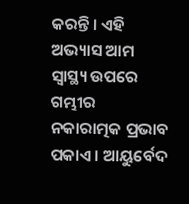କରନ୍ତି । ଏହି ଅଭ୍ୟାସ ଆମ ସ୍ୱାସ୍ଥ୍ୟ ଉପରେ ଗମ୍ଭୀର ନକାରାତ୍ମକ ପ୍ରଭାବ ପକାଏ । ଆୟୁର୍ବେଦ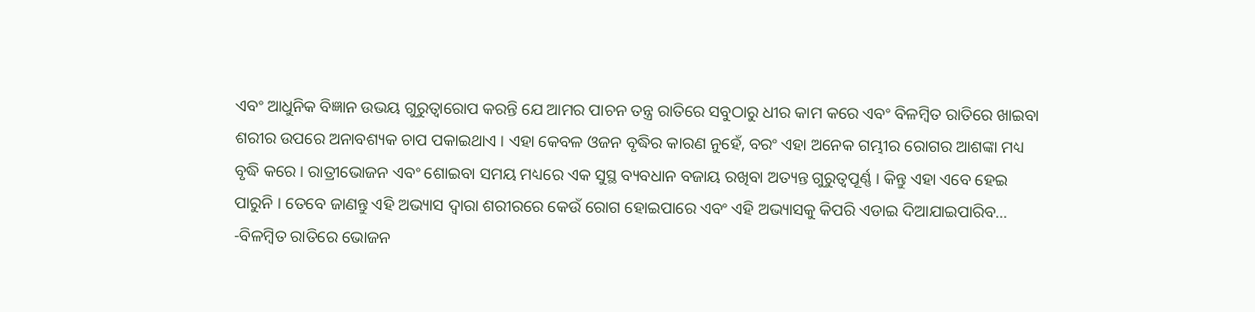ଏବଂ ଆଧୁନିକ ବିଜ୍ଞାନ ଉଭୟ ଗୁରୁତ୍ୱାରୋପ କରନ୍ତି ଯେ ଆମର ପାଚନ ତନ୍ତ୍ର ରାତିରେ ସବୁଠାରୁ ଧୀର କାମ କରେ ଏବଂ ବିଳମ୍ବିତ ରାତିରେ ଖାଇବା ଶରୀର ଉପରେ ଅନାବଶ୍ୟକ ଚାପ ପକାଇଥାଏ । ଏହା କେବଳ ଓଜନ ବୃଦ୍ଧିର କାରଣ ନୁହେଁ, ବରଂ ଏହା ଅନେକ ଗମ୍ଭୀର ରୋଗର ଆଶଙ୍କା ମଧ୍ୟ ବୃଦ୍ଧି କରେ । ରାତ୍ରୀଭୋଜନ ଏବଂ ଶୋଇବା ସମୟ ମଧ୍ୟରେ ଏକ ସୁସ୍ଥ ବ୍ୟବଧାନ ବଜାୟ ରଖିବା ଅତ୍ୟନ୍ତ ଗୁରୁତ୍ୱପୂର୍ଣ୍ଣ । କିନ୍ତୁ ଏହା ଏବେ ହେଇ ପାରୁନି । ତେବେ ଜାଣନ୍ତୁ ଏହି ଅଭ୍ୟାସ ଦ୍ୱାରା ଶରୀରରେ କେଉଁ ରୋଗ ହୋଇପାରେ ଏବଂ ଏହି ଅଭ୍ୟାସକୁ କିପରି ଏଡାଇ ଦିଆଯାଇପାରିବ…
-ବିଳମ୍ବିତ ରାତିରେ ଭୋଜନ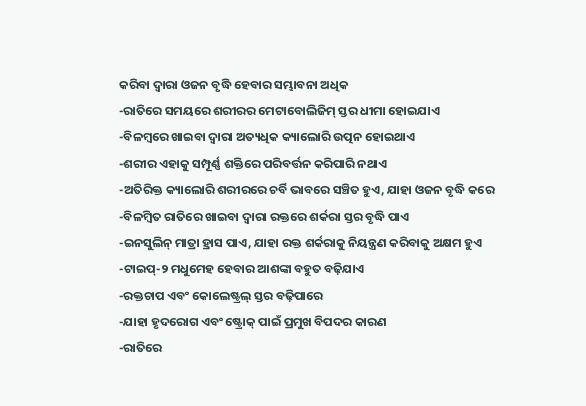କରିବା ଦ୍ୱାରା ଓଜନ ବୃଦ୍ଧି ହେବାର ସମ୍ଭାବନା ଅଧିକ
-ରାତିରେ ସମୟରେ ଶରୀରର ମେଟାବୋଲିଜିମ୍ ସ୍ତର ଧୀମା ହୋଇଯାଏ
-ବିଳମ୍ବରେ ଖାଇବା ଦ୍ୱାରା ଅତ୍ୟଧିକ କ୍ୟାଲୋରି ଉତ୍ପନ ହୋଇଥାଏ
-ଶରୀର ଏହାକୁ ସମ୍ପୂର୍ଣ୍ଣ ଶକ୍ତିରେ ପରିବର୍ତ୍ତନ କରିପାରି ନଥାଏ
-ଅତିରିକ୍ତ କ୍ୟାଲୋରି ଶରୀରରେ ଚର୍ବି ଭାବରେ ସଞ୍ଚିତ ହୁଏ, ଯାହା ଓଜନ ବୃଦ୍ଧି କରେ
-ବିଳମ୍ବିତ ରାତିରେ ଖାଇବା ଦ୍ୱାରା ରକ୍ତରେ ଶର୍କରା ସ୍ତର ବୃଦ୍ଧି ପାଏ
-ଇନସୁଲିନ୍ ମାତ୍ରା ହ୍ରାସ ପାଏ, ଯାହା ରକ୍ତ ଶର୍କରାକୁ ନିୟନ୍ତ୍ରଣ କରିବାକୁ ଅକ୍ଷମ ହୁଏ
-ଟାଇପ୍-୨ ମଧୁମେହ ହେବାର ଆଶଙ୍କା ବହୁତ ବଢ଼ିଯାଏ
-ରକ୍ତଚାପ ଏବଂ କୋଲେଷ୍ଟ୍ରଲ୍ ସ୍ତର ବଢ଼ିପାରେ
-ଯାହା ହୃଦରୋଗ ଏବଂ ଷ୍ଟ୍ରୋକ୍ ପାଇଁ ପ୍ରମୁଖ ବିପଦର କାରଣ
-ରାତିରେ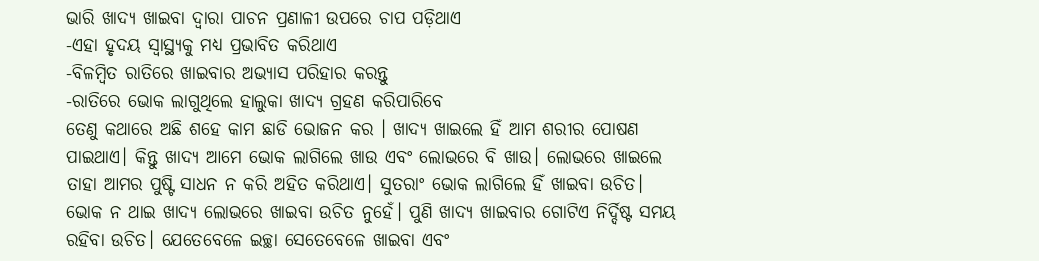ଭାରି ଖାଦ୍ୟ ଖାଇବା ଦ୍ୱାରା ପାଚନ ପ୍ରଣାଳୀ ଉପରେ ଚାପ ପଡ଼ିଥାଏ
-ଏହା ହୃଦୟ ସ୍ୱାସ୍ଥ୍ୟକୁ ମଧ୍ୟ ପ୍ରଭାବିତ କରିଥାଏ
-ବିଳମ୍ବିତ ରାତିରେ ଖାଇବାର ଅଭ୍ୟାସ ପରିହାର କରନ୍ତୁ
-ରାତିରେ ଭୋକ ଲାଗୁଥିଲେ ହାଲୁକା ଖାଦ୍ୟ ଗ୍ରହଣ କରିପାରିବେ
ତେଣୁ କଥାରେ ଅଛି ଶହେ କାମ ଛାଡି ଭୋଜନ କର । ଖାଦ୍ୟ ଖାଇଲେ ହିଁ ଆମ ଶରୀର ପୋଷଣ ପାଇଥାଏ। କିନ୍ତୁ ଖାଦ୍ୟ ଆମେ ଭୋକ ଲାଗିଲେ ଖାଉ ଏବଂ ଲୋଭରେ ବି ଖାଉ। ଲୋଭରେ ଖାଇଲେ ତାହା ଆମର ପୁଷ୍ଟି ସାଧନ ନ କରି ଅହିତ କରିଥାଏ। ସୁତରାଂ ଭୋକ ଲାଗିଲେ ହିଁ ଖାଇବା ଉଚିତ। ଭୋକ ନ ଥାଇ ଖାଦ୍ୟ ଲୋଭରେ ଖାଇବା ଉଚିତ ନୁହେଁ। ପୁଣି ଖାଦ୍ୟ ଖାଇବାର ଗୋଟିଏ ନିର୍ଦ୍ଦିଷ୍ଟ ସମୟ ରହିବା ଉଚିତ। ଯେତେବେଳେ ଇଚ୍ଛା ସେତେବେଳେ ଖାଇବା ଏବଂ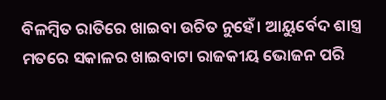ବିଳମ୍ବିତ ରାତିରେ ଖାଇବା ଉଚିତ ନୁହେଁ। ଆୟୁର୍ବେଦ ଶାସ୍ତ୍ର ମତରେ ସକାଳର ଖାଇବାଟା ରାଜକୀୟ ଭୋଜନ ପରି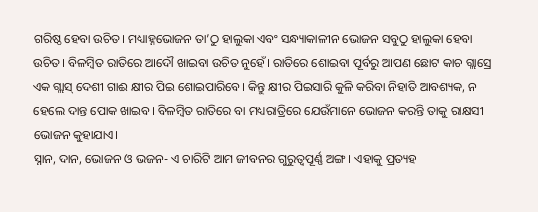ଗରିଷ୍ଠ ହେବା ଉଚିତ। ମଧ୍ୟାହ୍ନଭୋଜନ ତା’ଠୁ ହାଲୁକା ଏବଂ ସନ୍ଧ୍ୟାକାଳୀନ ଭୋଜନ ସବୁଠୁ ହାଲୁକା ହେବା ଉଚିତ। ବିଳମ୍ବିତ ରାତିରେ ଆଦୌ ଖାଇବା ଉଚିତ ନୁହେଁ। ରାତିରେ ଶୋଇବା ପୂର୍ବରୁ ଆପଣ ଛୋଟ କାଚ ଗ୍ଲାସ୍ରେ ଏକ ଗ୍ଲାସ୍ ଦେଶୀ ଗାଈ କ୍ଷୀର ପିଇ ଶୋଇପାରିବେ। କିନ୍ତୁ କ୍ଷୀର ପିଇସାରି କୁଳି କରିବା ନିହାତି ଆବଶ୍ୟକ, ନ ହେଲେ ଦାନ୍ତ ପୋକ ଖାଇବ। ବିଳମ୍ବିତ ରାତିରେ ବା ମଧ୍ୟରାତ୍ରିରେ ଯେଉଁମାନେ ଭୋଜନ କରନ୍ତି ତାକୁ ରାକ୍ଷସୀ ଭୋଜନ କୁହାଯାଏ।
ସ୍ନାନ, ଦାନ, ଭୋଜନ ଓ ଭଜନ- ଏ ଚାରିଟି ଆମ ଜୀବନର ଗୁରୁତ୍ବପୂର୍ଣ୍ଣ ଅଙ୍ଗ। ଏହାକୁ ପ୍ରତ୍ୟହ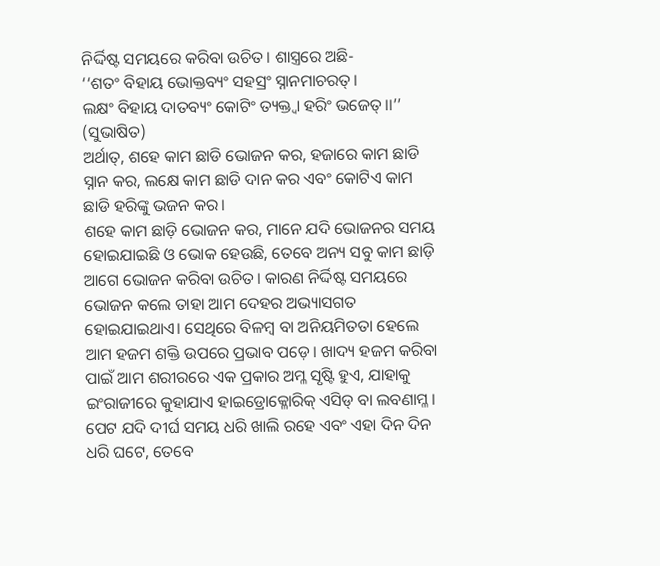ନିର୍ଦ୍ଦିଷ୍ଟ ସମୟରେ କରିବା ଉଚିତ। ଶାସ୍ତ୍ରରେ ଅଛି-
‘‘ଶତଂ ବିହାୟ ଭୋକ୍ତବ୍ୟଂ ସହସ୍ରଂ ସ୍ନାନମାଚରତ୍।
ଲକ୍ଷଂ ବିହାୟ ଦାତବ୍ୟଂ କୋଟିଂ ତ୍ୟକ୍ତ୍ୱା ହରିଂ ଭଜେତ୍।।’’ (ସୁଭାଷିତ)
ଅର୍ଥାତ୍, ଶହେ କାମ ଛାଡି ଭୋଜନ କର, ହଜାରେ କାମ ଛାଡି ସ୍ନାନ କର, ଲକ୍ଷେ କାମ ଛାଡି ଦାନ କର ଏବଂ କୋଟିଏ କାମ ଛାଡି ହରିଙ୍କୁ ଭଜନ କର।
ଶହେ କାମ ଛାଡ଼ି ଭୋଜନ କର, ମାନେ ଯଦି ଭୋଜନର ସମୟ ହୋଇଯାଇଛି ଓ ଭୋକ ହେଉଛି, ତେବେ ଅନ୍ୟ ସବୁ କାମ ଛାଡ଼ି ଆଗେ ଭୋଜନ କରିବା ଉଚିତ। କାରଣ ନିର୍ଦ୍ଦିଷ୍ଟ ସମୟରେ ଭୋଜନ କଲେ ତାହା ଆମ ଦେହର ଅଭ୍ୟାସଗତ ହୋଇଯାଇଥାଏ। ସେଥିରେ ବିଳମ୍ବ ବା ଅନିୟମିତତା ହେଲେ ଆମ ହଜମ ଶକ୍ତି ଉପରେ ପ୍ରଭାବ ପଡ଼େ। ଖାଦ୍ୟ ହଜମ କରିବା ପାଇଁ ଆମ ଶରୀରରେ ଏକ ପ୍ରକାର ଅମ୍ଳ ସୃଷ୍ଟି ହୁଏ, ଯାହାକୁ ଇଂରାଜୀରେ କୁହାଯାଏ ହାଇଡ୍ରୋକ୍ଳୋରିକ୍ ଏସିଡ୍ ବା ଲବଣାମ୍ଳ। ପେଟ ଯଦି ଦୀର୍ଘ ସମୟ ଧରି ଖାଲି ରହେ ଏବଂ ଏହା ଦିନ ଦିନ ଧରି ଘଟେ, ତେବେ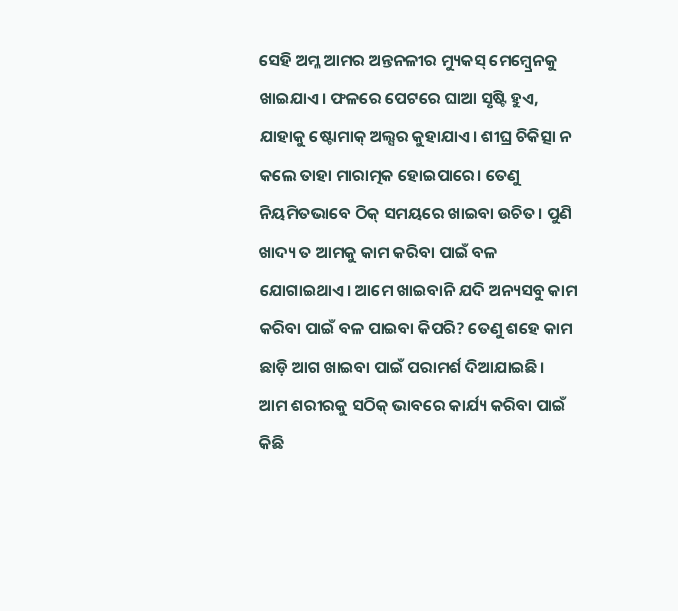ସେହି ଅମ୍ଳ ଆମର ଅନ୍ତନଳୀର ମ୍ୟୁକସ୍ ମେମ୍ବ୍ରେନକୁ ଖାଇଯାଏ। ଫଳରେ ପେଟରେ ଘାଆ ସୃଷ୍ଟି ହୁଏ, ଯାହାକୁ ଷ୍ଟୋମାକ୍ ଅଲ୍ସର କୁହାଯାଏ। ଶୀଘ୍ର ଚିକିତ୍ସା ନ କଲେ ତାହା ମାରାତ୍ମକ ହୋଇପାରେ। ତେଣୁ ନିୟମିତଭାବେ ଠିକ୍ ସମୟରେ ଖାଇବା ଉଚିତ। ପୁଣି ଖାଦ୍ୟ ତ ଆମକୁ କାମ କରିବା ପାଇଁ ବଳ ଯୋଗାଇଥାଏ। ଆମେ ଖାଇବାନି ଯଦି ଅନ୍ୟସବୁ କାମ କରିବା ପାଇଁ ବଳ ପାଇବା କିପରି? ତେଣୁ ଶହେ କାମ ଛାଡ଼ି ଆଗ ଖାଇବା ପାଇଁ ପରାମର୍ଶ ଦିଆଯାଇଛି।
ଆମ ଶରୀରକୁ ସଠିକ୍ ଭାବରେ କାର୍ଯ୍ୟ କରିବା ପାଇଁ କିଛି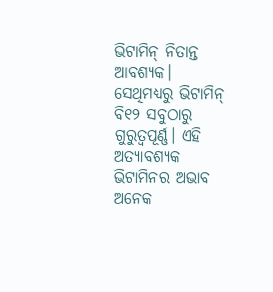ଭିଟାମିନ୍ ନିତାନ୍ତ ଆବଶ୍ୟକ। ସେଥିମଧ୍ୟରୁ ଭିଟାମିନ୍ ବି୧୨ ସବୁଠାରୁ ଗୁରୁତ୍ୱପୂର୍ଣ୍ଣ। ଏହି ଅତ୍ୟାବଶ୍ୟକ ଭିଟାମିନର ଅଭାବ ଅନେକ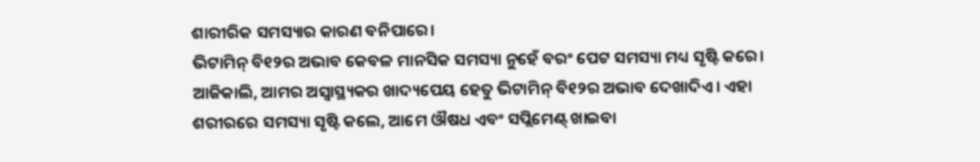ଶାରୀରିକ ସମସ୍ୟାର କାରଣ ବନିପାରେ।
ଭିଟାମିନ୍ ବି୧୨ର ଅଭାବ କେବଳ ମାନସିକ ସମସ୍ୟା ନୁହେଁ ବରଂ ପେଟ ସମସ୍ୟା ମଧ୍ୟ ସୃଷ୍ଟି କରେ। ଆଜିକାଲି, ଆମର ଅସ୍ୱାସ୍ଥ୍ୟକର ଖାଦ୍ୟପେୟ ହେତୁ ଭିଟାମିନ୍ ବି୧୨ର ଅଭାବ ଦେଖାଦିଏ। ଏହା ଶରୀରରେ ସମସ୍ୟା ସୃଷ୍ଟି କଲେ, ଆମେ ଔଷଧ ଏବଂ ସପ୍ଲିମେଣ୍ଟ୍ ଖାଇବା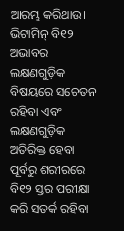ଆରମ୍ଭ କରିଥାଉ।
ଭିଟାମିନ୍ ବି୧୨ ଅଭାବର ଲକ୍ଷଣଗୁଡ଼ିକ ବିଷୟରେ ସଚେତନ ରହିବା ଏବଂ ଲକ୍ଷଣଗୁଡ଼ିକ ଅତିରିକ୍ତ ହେବା ପୂର୍ବରୁ ଶରୀରରେ ବି୧୨ ସ୍ତର ପରୀକ୍ଷା କରି ସତର୍କ ରହିବା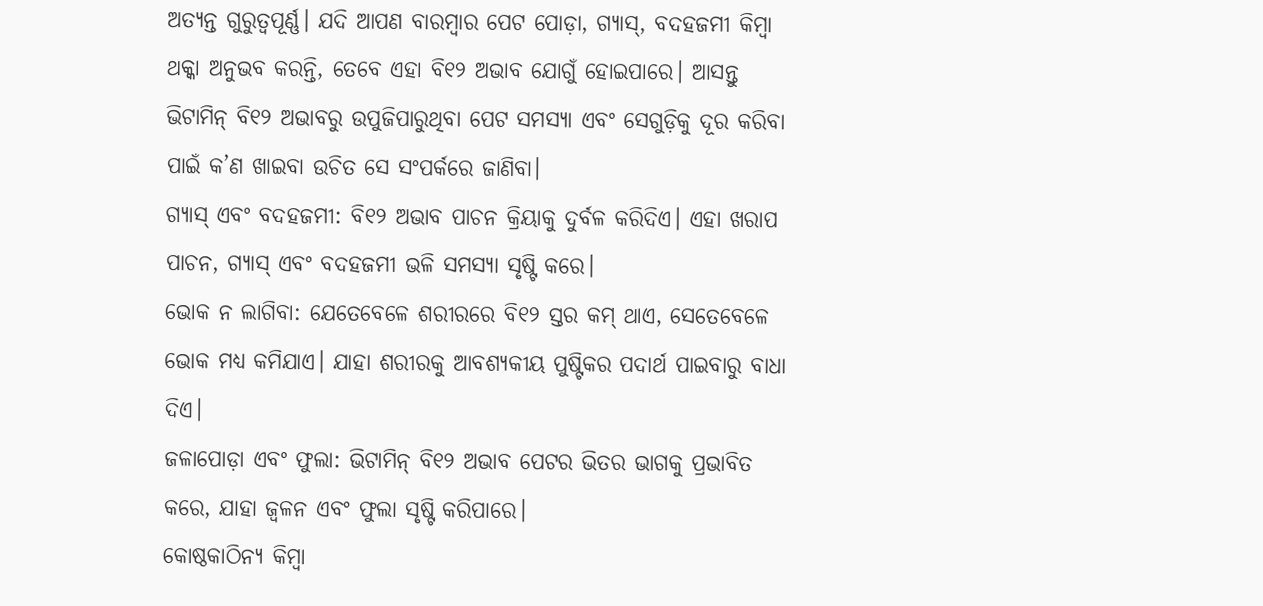ଅତ୍ୟନ୍ତ ଗୁରୁତ୍ୱପୂର୍ଣ୍ଣ। ଯଦି ଆପଣ ବାରମ୍ବାର ପେଟ ପୋଡ଼ା, ଗ୍ୟାସ୍, ବଦହଜମୀ କିମ୍ବା ଥକ୍କା ଅନୁଭବ କରନ୍ତି, ତେବେ ଏହା ବି୧୨ ଅଭାବ ଯୋଗୁଁ ହୋଇପାରେ। ଆସନ୍ତୁ ଭିଟାମିନ୍ ବି୧୨ ଅଭାବରୁ ଉପୁଜିପାରୁଥିବା ପେଟ ସମସ୍ୟା ଏବଂ ସେଗୁଡ଼ିକୁ ଦୂର କରିବା ପାଇଁ କ’ଣ ଖାଇବା ଉଚିତ ସେ ସଂପର୍କରେ ଜାଣିବା।
ଗ୍ୟାସ୍ ଏବଂ ବଦହଜମୀ: ବି୧୨ ଅଭାବ ପାଚନ କ୍ରିୟାକୁ ଦୁର୍ବଳ କରିଦିଏ। ଏହା ଖରାପ ପାଚନ, ଗ୍ୟାସ୍ ଏବଂ ବଦହଜମୀ ଭଳି ସମସ୍ୟା ସୃଷ୍ଟି କରେ।
ଭୋକ ନ ଲାଗିବା: ଯେତେବେଳେ ଶରୀରରେ ବି୧୨ ସ୍ତର କମ୍ ଥାଏ, ସେତେବେଳେ ଭୋକ ମଧ୍ୟ କମିଯାଏ। ଯାହା ଶରୀରକୁ ଆବଶ୍ୟକୀୟ ପୁଷ୍ଟିକର ପଦାର୍ଥ ପାଇବାରୁ ବାଧା ଦିଏ।
ଜଳାପୋଡ଼ା ଏବଂ ଫୁଲା: ଭିଟାମିନ୍ ବି୧୨ ଅଭାବ ପେଟର ଭିତର ଭାଗକୁ ପ୍ରଭାବିତ କରେ, ଯାହା ଜ୍ୱଳନ ଏବଂ ଫୁଲା ସୃଷ୍ଟି କରିପାରେ।
କୋଷ୍ଠକାଠିନ୍ୟ କିମ୍ବା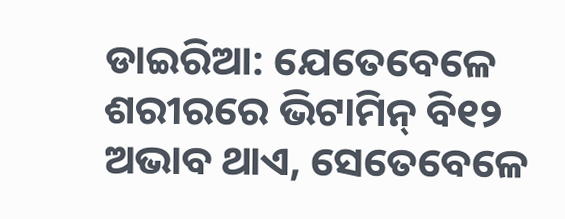ଡାଇରିଆ: ଯେତେବେଳେ ଶରୀରରେ ଭିଟାମିନ୍ ବି୧୨ ଅଭାବ ଥାଏ, ସେତେବେଳେ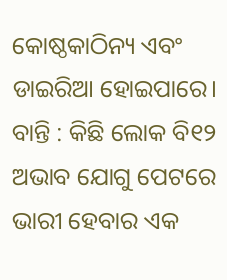କୋଷ୍ଠକାଠିନ୍ୟ ଏବଂ ଡାଇରିଆ ହୋଇପାରେ।
ବାନ୍ତି : କିଛି ଲୋକ ବି୧୨ ଅଭାବ ଯୋଗୁ ପେଟରେ ଭାରୀ ହେବାର ଏକ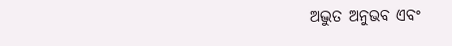ଅଦ୍ଭୁତ ଅନୁଭବ ଏବଂ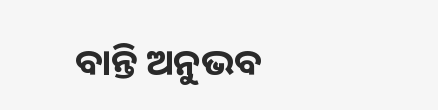ବାନ୍ତି ଅନୁଭବ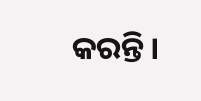କରନ୍ତି।